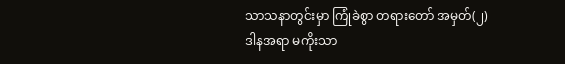သာသနာတွင်းမှာ ကြုံခဲစွာ တရားတော် အမှတ်(၂)
ဒါနအရာ မကိုးသာ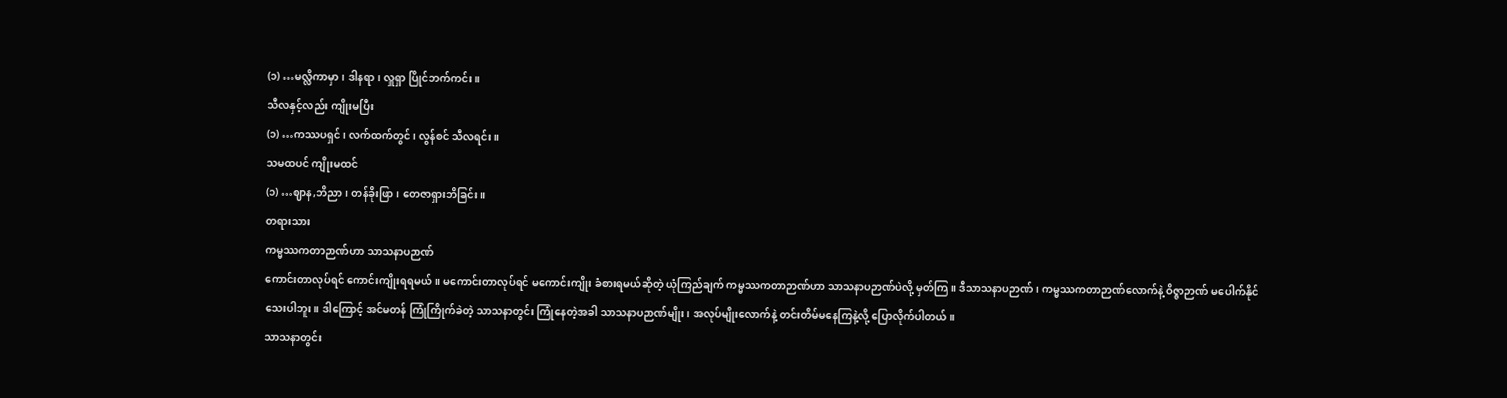(၁) …မလ္လိကာမှာ၊ ဒါနရာ၊ လှူရှာ ပြိုင်ဘက်ကင်း။
သီလနှင့်လည်း ကျိုးမပြီး
(၁) …ကဿပရှင်၊ လက်ထက်တွင်၊ လွန်စင် သီလရင်း။
သမထပင် ကျိုးမထင်
(၁) …ဈာန,ဘိညာ၊ တန်ခိုးဖြာ၊ တေဇာရှားဘိခြင်း။
တရားသား
ကမ္မဿကတာဉာဏ်ဟာ သာသနာပဉာဏ်
ကောင်းတာလုပ်ရင် ကောင်းကျိုးရရမယ်။ မကောင်းတာလုပ်ရင် မကောင်းကျိုး ခံစားရမယ်ဆိုတဲ့ ယုံကြည်ချက် ကမ္မဿကတာဉာဏ်ဟာ သာသနာပဉာဏ်ပဲလို့ မှတ်ကြ။ ဒီသာသနာပဉာဏ်၊ ကမ္မဿကတာဉာဏ်လောက်နဲ့ ဝိဇ္ဇာဉာဏ် မပေါက်နိုင်သေးပါဘူး။ ဒါကြောင့် အင်မတန် ကြုံကြိုက်ခဲတဲ့ သာသနာတွင်း ကြုံနေတဲ့အခါ သာသနာပဉာဏ်မျိုး၊ အလုပ်မျိုးလောက်နဲ့ တင်းတိမ်မနေကြနဲ့လို့ ပြောလိုက်ပါတယ်။
သာသနာတွင်း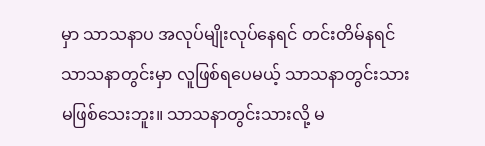မှာ သာသနာပ အလုပ်မျိုးလုပ်နေရင် တင်းတိမ်နရင် သာသနာတွင်းမှာ လူဖြစ်ရပေမယ့် သာသနာတွင်းသား မဖြစ်သေးဘူး။ သာသနာတွင်းသားလို့ မ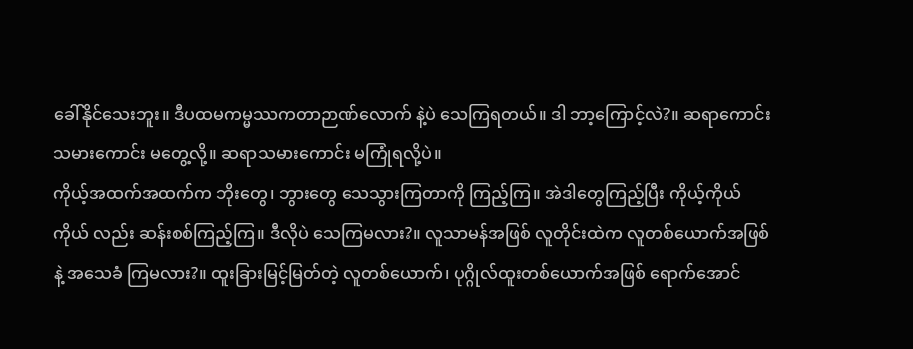ခေါ်နိုင်သေးဘူး။ ဒီပထမကမ္မဿကတာဉာဏ်လောက် နဲ့ပဲ သေကြရတယ်။ ဒါ ဘာ့ကြောင့်လဲ?။ ဆရာကောင်း သမားကောင်း မတွေ့လို့။ ဆရာသမားကောင်း မကြုံရလို့ပဲ။
ကိုယ့်အထက်အထက်က ဘိုးတွေ၊ ဘွားတွေ သေသွားကြတာကို ကြည့်ကြ။ အဲဒါတွေကြည့်ပြီး ကိုယ့်ကိုယ်ကိုယ် လည်း ဆန်းစစ်ကြည့်ကြ။ ဒီလိုပဲ သေကြမလား?။ လူသာမန်အဖြစ် လူတိုင်းထဲက လူတစ်ယောက်အဖြစ်နဲ့ အသေခံ ကြမလား?။ ထူးခြားမြင့်မြတ်တဲ့ လူတစ်ယောက်၊ ပုဂ္ဂိုလ်ထူးတစ်ယောက်အဖြစ် ရောက်အောင်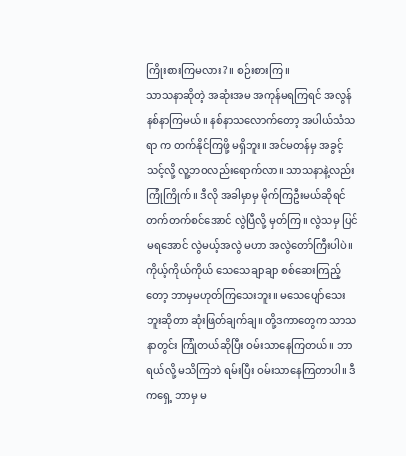ကြိုးစားကြမလား?။ စဉ်းစားကြ။
သာသနာဆိုတဲ့ အဆုံးအမ အကုန်မရကြရင် အလွန်နစ်နာကြမယ်။ နစ်နာသလောက်တော့ အပါယ်သံသရာ က တက်နိုင်ကြဖို့ မရှိဘူး။ အင်မတန်မှ အခွင့်သင့်လို့ လူ့ဘဝလည်းရောက်လာ။ သာသနာနဲ့လည်း ကြုံကြိုက်။ ဒီလို အခါမှာမှ မိုက်ကြဦးမယ်ဆိုရင် တက်တက်စင်အောင် လွဲပြီလို့ မှတ်ကြ။ လွဲသမှ ပြင်မရအောင် လွဲမယ့်အလွဲ မဟာ အလွဲတော်ကြီးပါပဲ။
ကိုယ့်ကိုယ်ကိုယ် သေသေချာချာ စစ်ဆေးကြည့်တော့ ဘာမှမဟုတ်ကြသေးဘူး။ မသေပျော်သေးဘူးဆိုတာ ဆုံးဖြတ်ချက်ချ။ တို့ဒကာတွေက သာသနာတွင်း ကြုံတယ်ဆိုပြီး ဝမ်းသာနေကြတယ်။ ဘာရယ်လို့ မသိကြဘဲ ရမ်းပြီး ဝမ်းသာနေကြတာပါ။ ဒီကရှေ့ ဘာမှ မ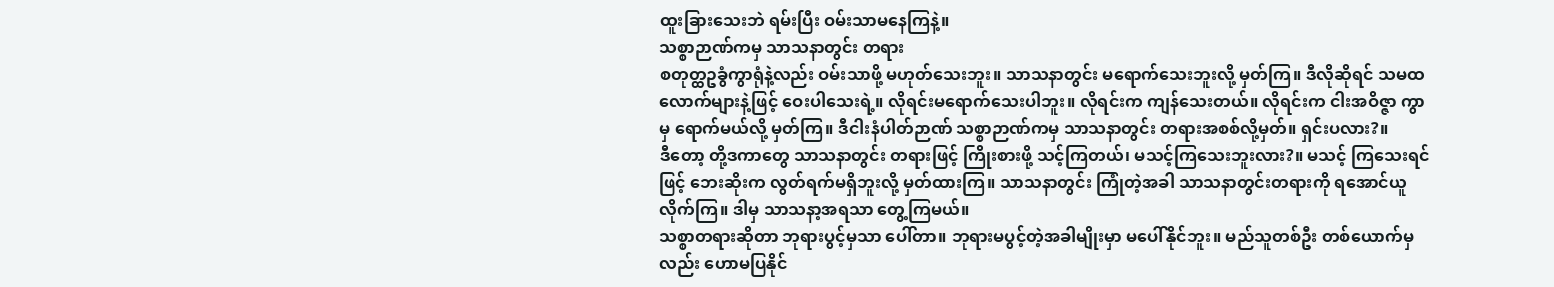ထူးခြားသေးဘဲ ရမ်းပြီး ဝမ်းသာမနေကြနဲ့။
သစ္စာဉာဏ်ကမှ သာသနာတွင်း တရား
စတုတ္ထဥခွံကွာရုံနဲ့လည်း ဝမ်းသာဖို့ မဟုတ်သေးဘူး။ သာသနာတွင်း မရောက်သေးဘူးလို့ မှတ်ကြ။ ဒီလိုဆိုရင် သမထလောက်များနဲ့ဖြင့် ဝေးပါသေးရဲ့။ လိုရင်းမရောက်သေးပါဘူး။ လိုရင်းက ကျန်သေးတယ်။ လိုရင်းက ငါးအဝိဇ္ဇာ ကွာမှ ရောက်မယ်လို့ မှတ်ကြ။ ဒီငါးနံပါတ်ဉာဏ် သစ္စာဉာဏ်ကမှ သာသနာတွင်း တရားအစစ်လို့မှတ်။ ရှင်းပလား?။
ဒီတော့ တို့ဒကာတွေ သာသနာတွင်း တရားဖြင့် ကြိုးစားဖို့ သင့်ကြတယ်၊ မသင့်ကြသေးဘူးလား?။ မသင့် ကြသေးရင်ဖြင့် ဘေးဆိုးက လွတ်ရက်မရှိဘူးလို့ မှတ်ထားကြ။ သာသနာတွင်း ကြုံတဲ့အခါ သာသနာတွင်းတရားကို ရအောင်ယူလိုက်ကြ။ ဒါမှ သာသနာ့အရသာ တွေ့ကြမယ်။
သစ္စာတရားဆိုတာ ဘုရားပွင့်မှသာ ပေါ်တာ။ ဘုရားမပွင့်တဲ့အခါမျိုးမှာ မပေါ်နိုင်ဘူး။ မည်သူတစ်ဦး တစ်ယောက်မှလည်း ဟောမပြနိုင်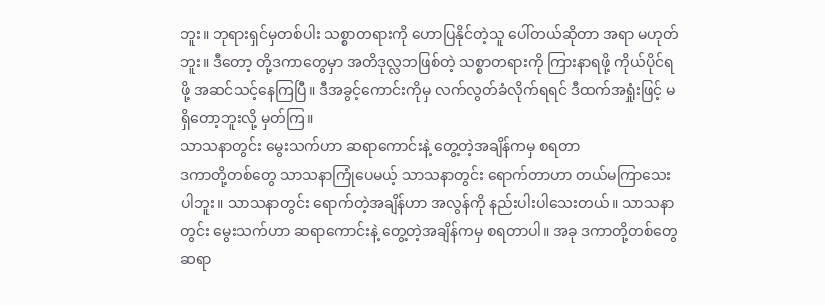ဘူး။ ဘုရားရှင်မှတစ်ပါး သစ္စာတရားကို ဟောပြနိုင်တဲ့သူ ပေါ်တယ်ဆိုတာ အရာ မဟုတ်ဘူး။ ဒီတော့ တို့ဒကာတွေမှာ အတိဒုလ္လဘဖြစ်တဲ့ သစ္စာတရားကို ကြားနာရဖို့ ကိုယ်ပိုင်ရဖို့ အဆင်သင့်နေကြပြီ။ ဒီအခွင့်ကောင်းကိုမှ လက်လွတ်ခံလိုက်ရရင် ဒီထက်အရှုံးဖြင့် မရှိတော့ဘူးလို့ မှတ်ကြ။
သာသနာတွင်း မွေးသက်ဟာ ဆရာကောင်းနဲ့ တွေ့တဲ့အချိန်ကမှ စရတာ
ဒကာတို့တစ်တွေ သာသနာကြုံပေမယ့် သာသနာတွင်း ရောက်တာဟာ တယ်မကြာသေးပါဘူး။ သာသနာတွင်း ရောက်တဲ့အချိန်ဟာ အလွန်ကို နည်းပါးပါသေးတယ်။ သာသနာတွင်း မွေးသက်ဟာ ဆရာကောင်းနဲ့ တွေ့တဲ့အချိန်ကမှ စရတာပါ။ အခု ဒကာတို့တစ်တွေ ဆရာ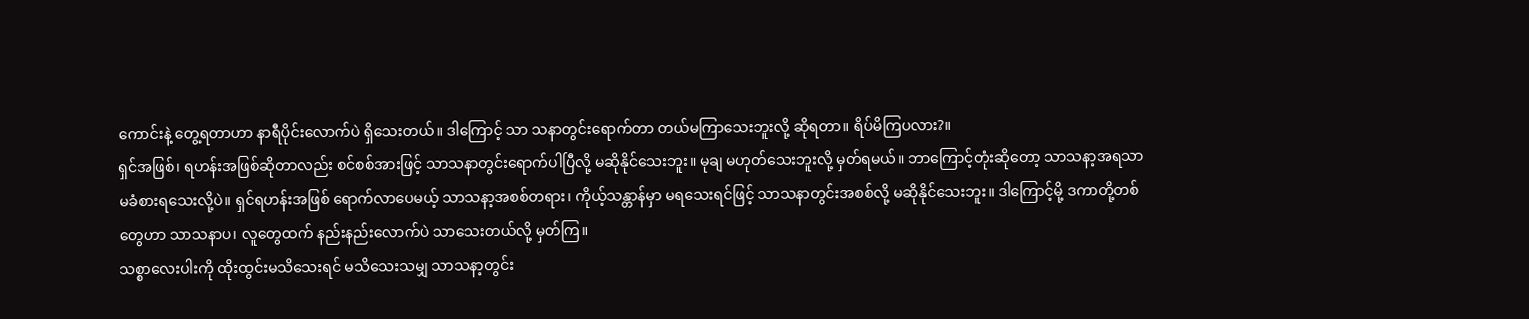ကောင်းနဲ့ တွေ့ရတာဟာ နာရီပိုင်းလောက်ပဲ ရှိသေးတယ်။ ဒါကြောင့် သာ သနာတွင်းရောက်တာ တယ်မကြာသေးဘူးလို့ ဆိုရတာ။ ရိပ်မိကြပလား?။
ရှင်အဖြစ်၊ ရဟန်းအဖြစ်ဆိုတာလည်း စင်စစ်အားဖြင့် သာသနာတွင်းရောက်ပါပြီလို့ မဆိုနိုင်သေးဘူး။ မုချ မဟုတ်သေးဘူးလို့ မှတ်ရမယ်။ ဘာကြောင့်တုံးဆိုတော့ သာသနာ့အရသာ မခံစားရသေးလို့ပဲ။ ရှင်ရဟန်းအဖြစ် ရောက်လာပေမယ့် သာသနာ့အစစ်တရား၊ ကိုယ့်သန္တာန်မှာ မရသေးရင်ဖြင့် သာသနာတွင်းအစစ်လို့ မဆိုနိုင်သေးဘူး။ ဒါကြောင့်မို့ ဒကာတို့တစ်တွေဟာ သာသနာပ၊ လူတွေထက် နည်းနည်းလောက်ပဲ သာသေးတယ်လို့ မှတ်ကြ။
သစ္စာလေးပါးကို ထိုးထွင်းမသိသေးရင် မသိသေးသမျှ သာသနာ့တွင်း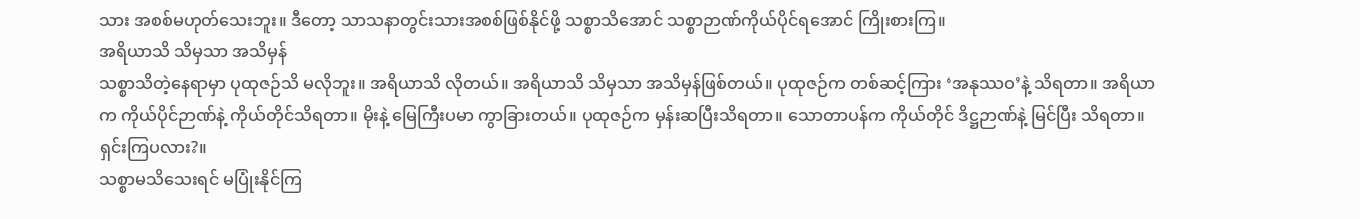သား အစစ်မဟုတ်သေးဘူး။ ဒီတော့ သာသနာတွင်းသားအစစ်ဖြစ်နိုင်ဖို့ သစ္စာသိအောင် သစ္စာဉာဏ်ကိုယ်ပိုင်ရအောင် ကြိုးစားကြ။
အရိယာသိ သိမှသာ အသိမှန်
သစ္စာသိတဲ့နေရာမှာ ပုထုဇဉ်သိ မလိုဘူး။ အရိယာသိ လိုတယ်။ အရိယာသိ သိမှသာ အသိမှန်ဖြစ်တယ်။ ပုထုဇဉ်က တစ်ဆင့်ကြား ‘အနုဿဝ’နဲ့ သိရတာ။ အရိယာက ကိုယ်ပိုင်ဉာဏ်နဲ့ ကိုယ်တိုင်သိရတာ။ မိုးနဲ့ မြေကြီးပမာ ကွာခြားတယ်။ ပုထုဇဉ်က မှန်းဆပြီးသိရတာ။ သောတာပန်က ကိုယ်တိုင် ဒိဋ္ဌဉာဏ်နဲ့ မြင်ပြီး သိရတာ။ ရှင်းကြပလား?။
သစ္စာမသိသေးရင် မပြုံးနိုင်ကြ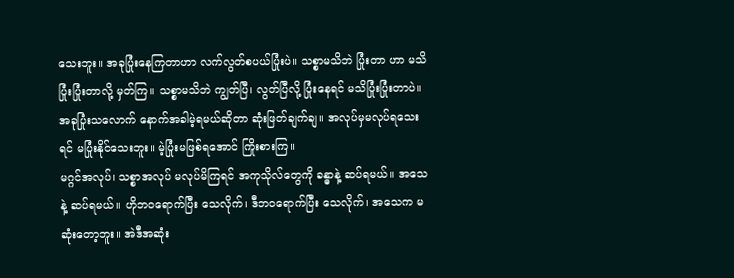သေးဘူး။ အခုပြုံးနေကြတာဟာ လက်လွတ်စပယ်ပြုံးပဲ။ သစ္စာမသိဘဲ ပြုံးတာ ဟာ မသိပြုံးပြုံးတာလို့ မှတ်ကြ။ သစ္စာမသိဘဲ ကျွတ်ပြီ၊ လွတ်ပြီလို့ ပြုံးနေရင် မသိပြုံးပြုံးတာပဲ။ အခုပြုံးသလောက် နောက်အခါမဲ့ရမယ်ဆိုတာ ဆုံးဖြတ်ချက်ချ။ အလုပ်မှမလုပ်ရသေးရင် မပြုံးနိုင်သေးဘူး။ မဲ့ပြုံးမဖြစ်ရအောင် ကြိုးစားကြ။
မဂ္ဂင်အလုပ်၊ သစ္စာအလုပ် မလုပ်မိကြရင် အကုသိုလ်တွေကို ခန္ဓာနဲ့ ဆပ်ရမယ်။ အသေနဲ့ ဆပ်ရမယ်။ ဟိုဘဝရောက်ပြီး သေလိုက်၊ ဒီဘဝရောက်ပြီး သေလိုက်၊ အသေက မဆုံးတော့ဘူး။ အဲဒီအဆုံး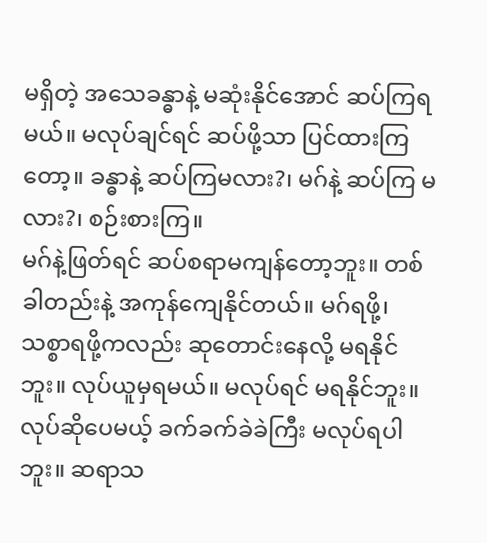မရှိတဲ့ အသေခန္ဓာနဲ့ မဆုံးနိုင်အောင် ဆပ်ကြရမယ်။ မလုပ်ချင်ရင် ဆပ်ဖို့သာ ပြင်ထားကြတော့။ ခန္ဓာနဲ့ ဆပ်ကြမလား?၊ မဂ်နဲ့ ဆပ်ကြ မလား?၊ စဉ်းစားကြ။
မဂ်နဲ့ဖြတ်ရင် ဆပ်စရာမကျန်တော့ဘူး။ တစ်ခါတည်းနဲ့ အကုန်ကျေနိုင်တယ်။ မဂ်ရဖို့၊ သစ္စာရဖို့ကလည်း ဆုတောင်းနေလို့ မရနိုင်ဘူး။ လုပ်ယူမှရမယ်။ မလုပ်ရင် မရနိုင်ဘူး။ လုပ်ဆိုပေမယ့် ခက်ခက်ခဲခဲကြီး မလုပ်ရပါဘူး။ ဆရာသ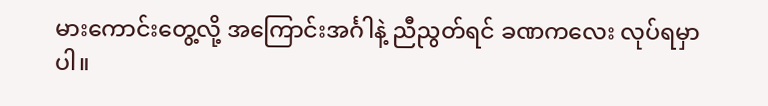မားကောင်းတွေ့လို့ အကြောင်းအင်္ဂါနဲ့ ညီညွတ်ရင် ခဏကလေး လုပ်ရမှာပါ။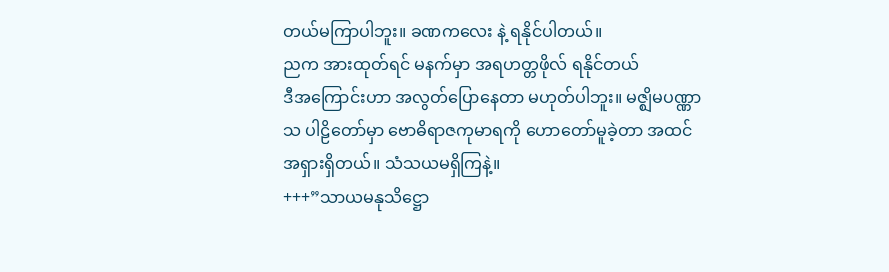တယ်မကြာပါဘူး။ ခဏကလေး နဲ့ ရနိုင်ပါတယ်။
ညက အားထုတ်ရင် မနက်မှာ အရဟတ္တဖိုလ် ရနိုင်တယ်
ဒီအကြောင်းဟာ အလွတ်ပြောနေတာ မဟုတ်ပါဘူး။ မဇ္ဈိမပဏ္ဏာသ ပါဠိတော်မှာ ဗောဓိရာဇကုမာရကို ဟောတော်မူခဲ့တာ အထင်အရှားရှိတယ်။ သံသယမရှိကြနဲ့။
+++”သာယမနုသိဋ္ဌော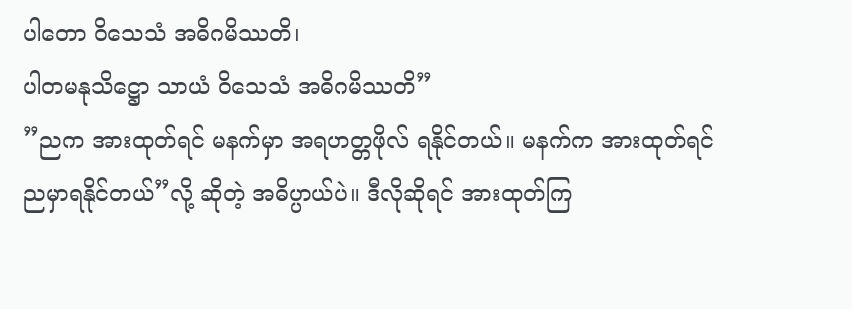ပါတော ဝိသေသံ အဓိဂမိဿတိ၊
ပါတမနုသိဋ္ဌော သာယံ ဝိသေသံ အဓိဂမိဿတိ”
”ညက အားထုတ်ရင် မနက်မှာ အရဟတ္တဖိုလ် ရနိုင်တယ်။ မနက်က အားထုတ်ရင် ညမှာရနိုင်တယ်”လို့ ဆိုတဲ့ အဓိပ္ပာယ်ပဲ။ ဒီလိုဆိုရင် အားထုတ်ကြ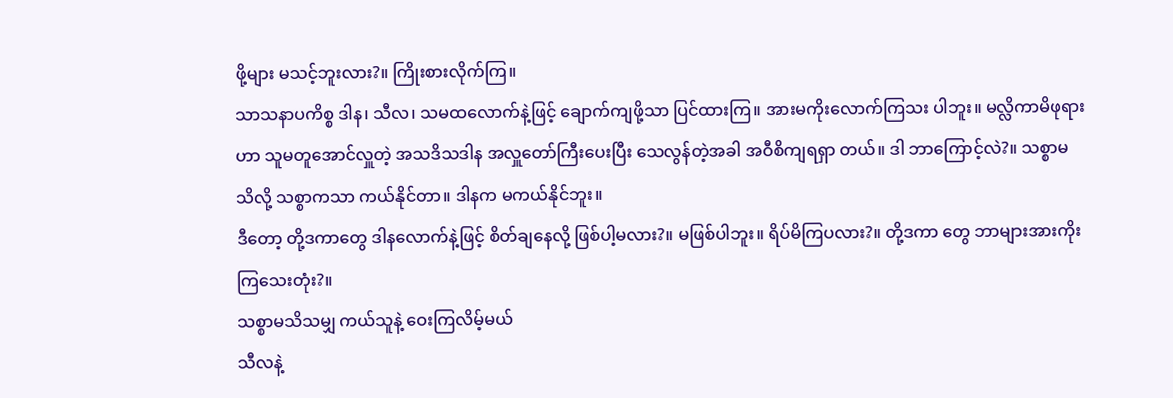ဖို့များ မသင့်ဘူးလား?။ ကြိုးစားလိုက်ကြ။
သာသနာပကိစ္စ ဒါန၊ သီလ၊ သမထလောက်နဲ့ဖြင့် ချောက်ကျဖို့သာ ပြင်ထားကြ။ အားမကိုးလောက်ကြသး ပါဘူး။ မလ္လိကာမိဖုရားဟာ သူမတူအောင်လှူတဲ့ အသဒိသဒါန အလှူတော်ကြီးပေးပြီး သေလွန်တဲ့အခါ အဝီစိကျရရှာ တယ်။ ဒါ ဘာကြောင့်လဲ?။ သစ္စာမသိလို့ သစ္စာကသာ ကယ်နိုင်တာ။ ဒါနက မကယ်နိုင်ဘူး။
ဒီတော့ တို့ဒကာတွေ ဒါနလောက်နဲ့ဖြင့် စိတ်ချနေလို့ ဖြစ်ပါ့မလား?။ မဖြစ်ပါဘူး။ ရိပ်မိကြပလား?။ တို့ဒကာ တွေ ဘာများအားကိုးကြသေးတုံး?။
သစ္စာမသိသမျှ ကယ်သူနဲ့ ဝေးကြလိမ့်မယ်
သီလနဲ့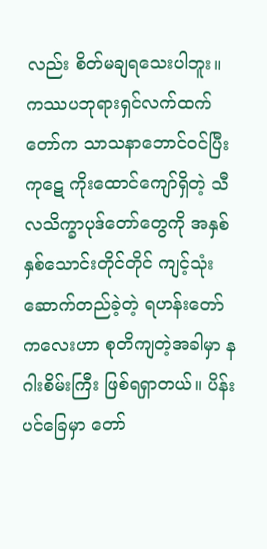လည်း စိတ်မချရသေးပါဘူး။ ကဿပဘုရားရှင်လက်ထက်တော်က သာသနာဘောင်ဝင်ပြီး ကုဋေ ကိုးထောင်ကျော်ရှိတဲ့ သီလသိက္ခာပုဒ်တော်တွေကို အနှစ်နှစ်သောင်းတိုင်တိုင် ကျင့်သုံးဆောက်တည်ခဲ့တဲ့ ရဟန်းတော် ကလေးဟာ စုတိကျတဲ့အခါမှာ နဂါးစိမ်းကြီး ဖြစ်ရရှာတယ်။ ပိန်းပင်ခြေမှာ တော်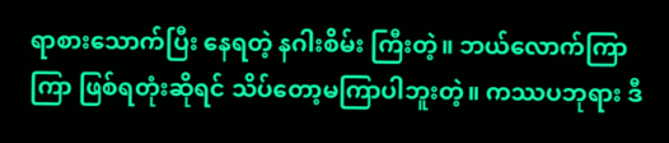ရာစားသောက်ပြီး နေရတဲ့ နဂါးစိမ်း ကြီးတဲ့။ ဘယ်လောက်ကြာကြာ ဖြစ်ရတုံးဆိုရင် သိပ်တော့မကြာပါဘူးတဲ့။ ကဿပဘုရား ဒီ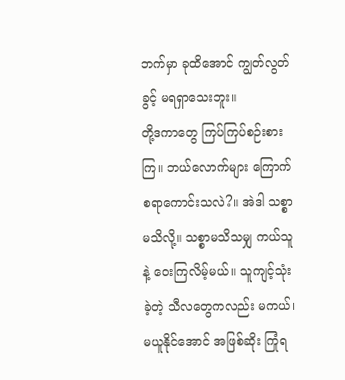ဘက်မှာ ခုထိအောင် ကျွတ်လွတ်ခွင့် မရရှာသေးဘူး။
တို့ဒကာတွေ ကြပ်ကြပ်စဉ်းစားကြ။ ဘယ်လောက်များ ကြောက်စရာကောင်းသလဲ?။ အဲဒါ သစ္စာမသိလို့။ သစ္စာမသိသမျှ ကယ်သူနဲ့ ဝေးကြလိမ့်မယ်။ သူကျင့်သုံးခဲ့တဲ့ သီလတွေကလည်း မကယ်၊ မယူနိုင်အောင် အဖြစ်ဆိုး ကြုံရ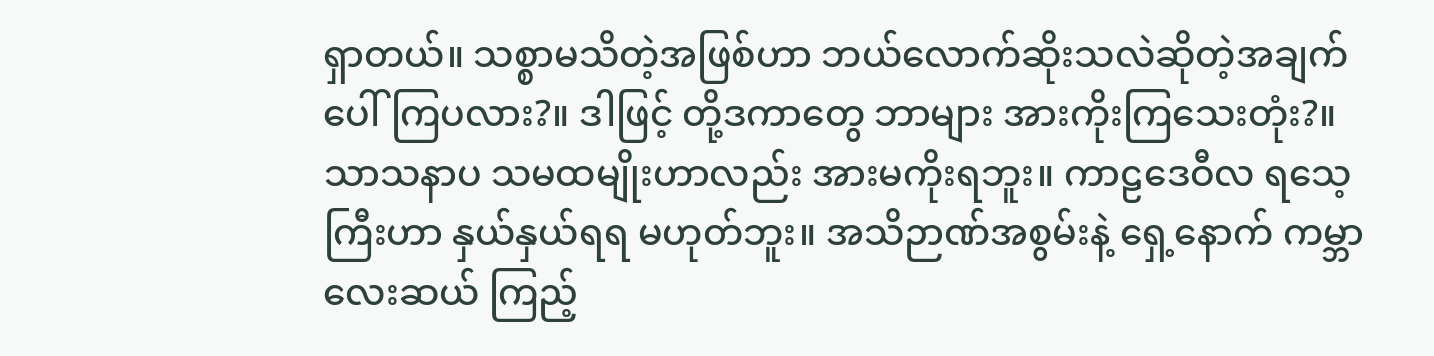ရှာတယ်။ သစ္စာမသိတဲ့အဖြစ်ဟာ ဘယ်လောက်ဆိုးသလဲဆိုတဲ့အချက် ပေါ်ကြပလား?။ ဒါဖြင့် တို့ဒကာတွေ ဘာများ အားကိုးကြသေးတုံး?။
သာသနာပ သမထမျိုးဟာလည်း အားမကိုးရဘူး။ ကာဠဒေဝီလ ရသေ့ကြီးဟာ နှယ်နှယ်ရရ မဟုတ်ဘူး။ အသိဉာဏ်အစွမ်းနဲ့ ရှေ့နောက် ကမ္ဘာလေးဆယ် ကြည့်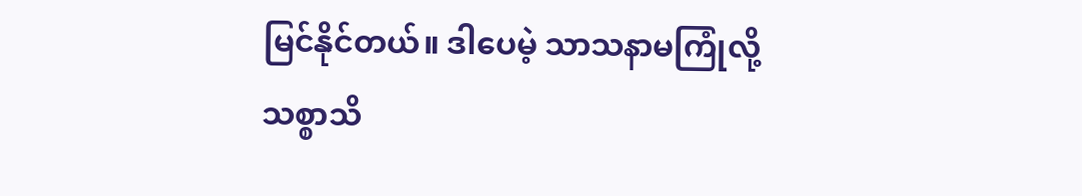မြင်နိုင်တယ်။ ဒါပေမဲ့ သာသနာမကြုံလို့ သစ္စာသိ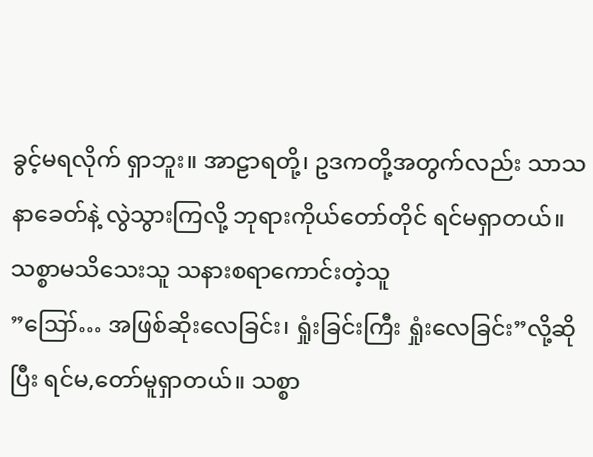ခွင့်မရလိုက် ရှာဘူး။ အာဠာရတို့၊ ဥဒကတို့အတွက်လည်း သာသနာခေတ်နဲ့ လွဲသွားကြလို့ ဘုရားကိုယ်တော်တိုင် ရင်မရှာတယ်။
သစ္စာမသိသေးသူ သနားစရာကောင်းတဲ့သူ
”ဪ… အဖြစ်ဆိုးလေခြင်း၊ ရှုံးခြင်းကြီး ရှုံးလေခြင်း”လို့ဆိုပြီး ရင်မ,တော်မူရှာတယ်။ သစ္စာ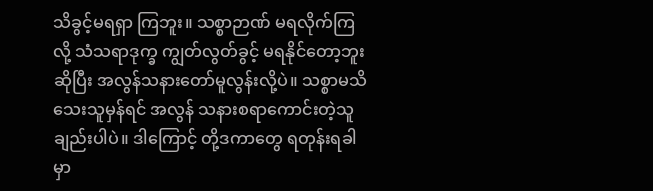သိခွင့်မရရှာ ကြဘူး။ သစ္စာဉာဏ် မရလိုက်ကြလို့ သံသရာဒုက္ခ ကျွတ်လွတ်ခွင့် မရနိုင်တော့ဘူးဆိုပြီး အလွန်သနားတော်မူလွန်းလို့ပဲ။ သစ္စာမသိသေးသူမှန်ရင် အလွန် သနားစရာကောင်းတဲ့သူချည်းပါပဲ။ ဒါကြောင့် တို့ဒကာတွေ ရတုန်းရခါမှာ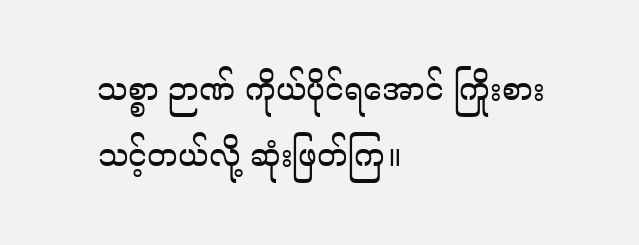သစ္စာ ဉာဏ် ကိုယ်ပိုင်ရအောင် ကြိုးစားသင့်တယ်လို့ ဆုံးဖြတ်ကြ။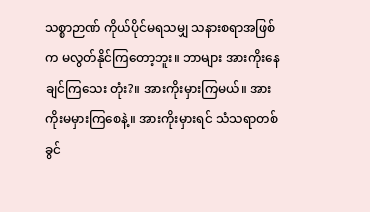သစ္စာဉာဏ် ကိုယ်ပိုင်မရသမျှ သနားစရာအဖြစ်က မလွတ်နိုင်ကြတော့ဘူး။ ဘာများ အားကိုးနေချင်ကြသေး တုံး?။ အားကိုးမှားကြမယ်။ အားကိုးမမှားကြစေနဲ့။ အားကိုးမှားရင် သံသရာတစ်ခွင်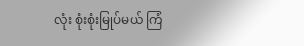လုံး စုံးစုံးမြုပ်မယ် ကြံ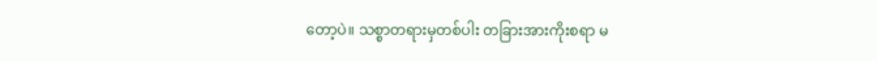တော့ပဲ။ သစ္စာတရားမှတစ်ပါး တခြားအားကိုးစရာ မ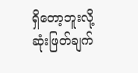ရှိတော့ဘူးလို့ ဆုံးဖြတ်ချက်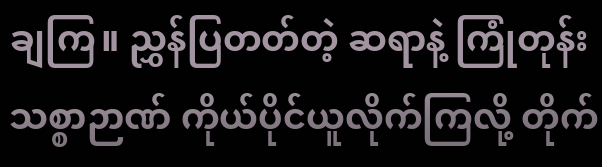ချကြ။ ညွှန်ပြတတ်တဲ့ ဆရာနဲ့ ကြုံတုန်း သစ္စာဉာဏ် ကိုယ်ပိုင်ယူလိုက်ကြလို့ တိုက်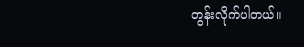တွန်းလိုက်ပါတယ်။